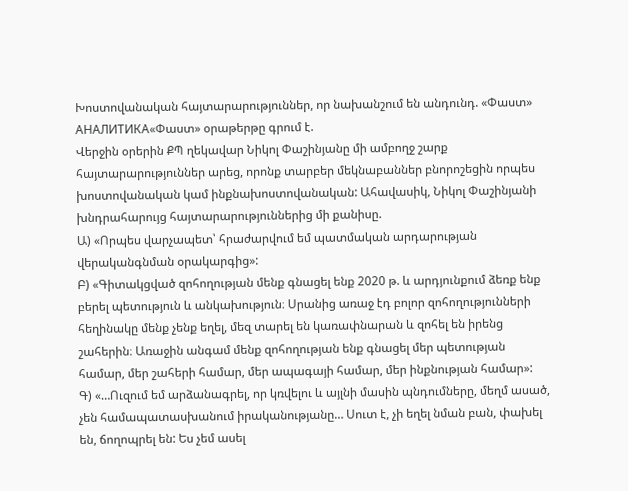Խոստովանական հայտարարություններ, որ նախանշում են անդունդ. «Փաստ»
АНАЛИТИКА«Փաստ» օրաթերթը գրում է.
Վերջին օրերին ՔՊ ղեկավար Նիկոլ Փաշինյանը մի ամբողջ շարք հայտարարություններ արեց, որոնք տարբեր մեկնաբաններ բնորոշեցին որպես խոստովանական կամ ինքնախոստովանական: Ահավասիկ, Նիկոլ Փաշինյանի խնդրահարույց հայտարարություններից մի քանիսը.
Ա) «Որպես վարչապետ՝ հրաժարվում եմ պատմական արդարության վերականգնման օրակարգից»:
Բ) «Գիտակցված զոհողության մենք գնացել ենք 2020 թ. և արդյունքում ձեռք ենք բերել պետություն և անկախություն։ Սրանից առաջ էդ բոլոր զոհողությունների հեղինակը մենք չենք եղել, մեզ տարել են կառափնարան և զոհել են իրենց շահերին։ Առաջին անգամ մենք զոհողության ենք գնացել մեր պետության համար, մեր շահերի համար, մեր ապագայի համար, մեր ինքնության համար»:
Գ) «…Ուզում եմ արձանագրել, որ կռվելու և այլնի մասին պնդումները, մեղմ ասած, չեն համապատասխանում իրականությանը… Սուտ է, չի եղել նման բան, փախել են, ճողոպրել են: Ես չեմ ասել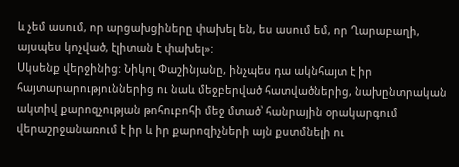և չեմ ասում, որ արցախցիները փախել են, ես ասում եմ, որ Ղարաբաղի, այսպես կոչված, էլիտան է փախել»:
Սկսենք վերջինից: Նիկոլ Փաշինյանը, ինչպես դա ակնհայտ է իր հայտարարություններից ու նաև մեջբերված հատվածներից, նախընտրական ակտիվ քարոզչության թոհուբոհի մեջ մտած՝ հանրային օրակարգում վերաշրջանառում է իր և իր քարոզիչների այն քստմնելի ու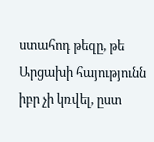ստահոդ թեզը, թե Արցախի հայությունն իբր չի կռվել, ըստ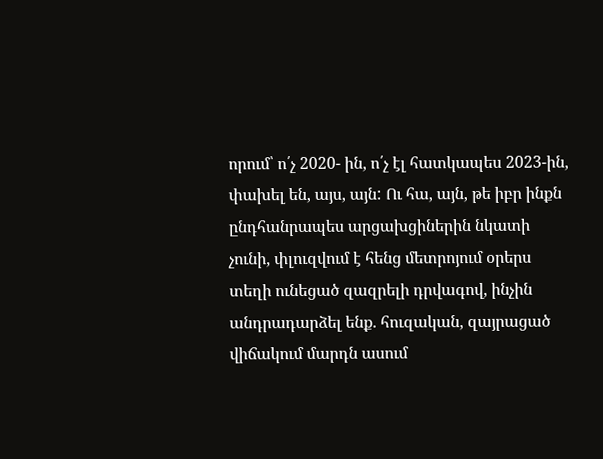որում՝ ո՛չ 2020- ին, ո՛չ էլ հատկապես 2023-ին, փախել են, այս, այն: Ու հա, այն, թե իբր ինքն ընդհանրապես արցախցիներին նկատի չունի, փլուզվում է հենց մետրոյում օրերս տեղի ունեցած զազրելի դրվագով, ինչին անդրադարձել ենք. հուզական, զայրացած վիճակում մարդն ասում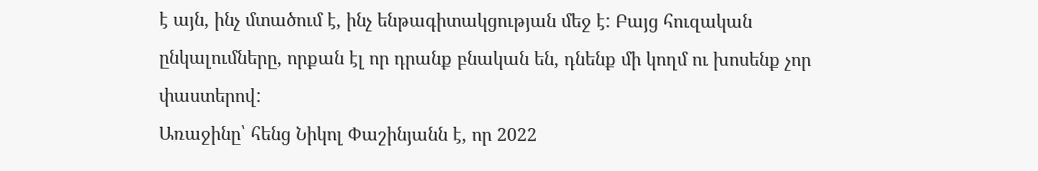է այն, ինչ մտածում է, ինչ ենթագիտակցության մեջ է: Բայց հուզական ընկալումները, որքան էլ որ դրանք բնական են, դնենք մի կողմ ու խոսենք չոր փաստերով:
Առաջինը՝ հենց Նիկոլ Փաշինյանն է, որ 2022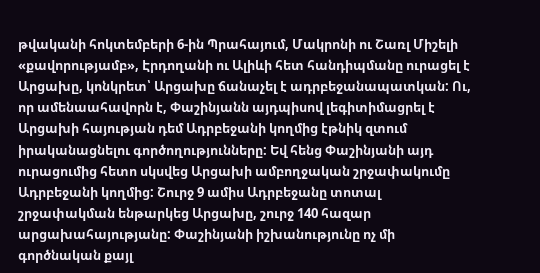թվականի հոկտեմբերի 6-ին Պրահայում, Մակրոնի ու Շառլ Միշելի «քավորությամբ», Էրդողանի ու Ալիևի հետ հանդիպմանը ուրացել է Արցախը, կոնկրետ՝ Արցախը ճանաչել է ադրբեջանապատկան: Ու, որ ամենաահավորն է, Փաշինյանն այդպիսով լեգիտիմացրել է Արցախի հայության դեմ Ադրբեջանի կողմից էթնիկ զտում իրականացնելու գործողությունները: Եվ հենց Փաշինյանի այդ ուրացումից հետո սկսվեց Արցախի ամբողջական շրջափակումը Ադրբեջանի կողմից: Շուրջ 9 ամիս Ադրբեջանը տոտալ շրջափակման ենթարկեց Արցախը, շուրջ 140 հազար արցախահայությանը: Փաշինյանի իշխանությունը ոչ մի գործնական քայլ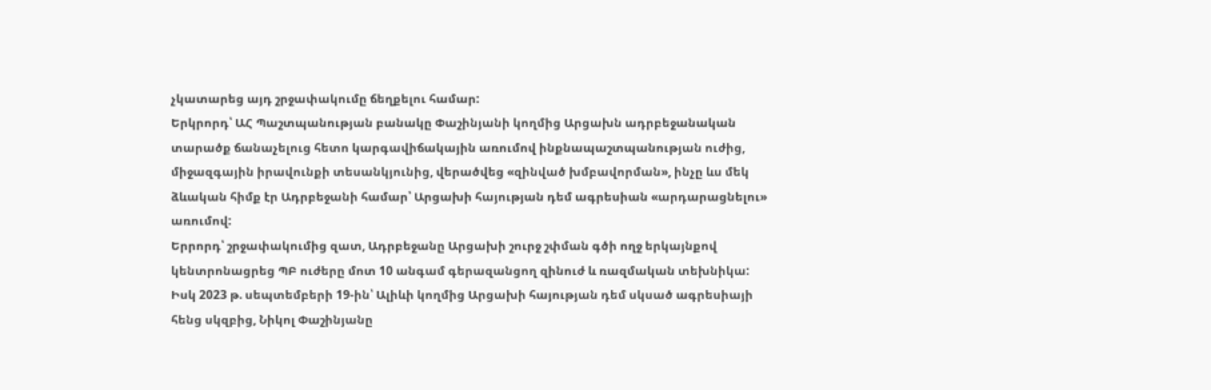չկատարեց այդ շրջափակումը ճեղքելու համար:
Երկրորդ՝ ԱՀ Պաշտպանության բանակը Փաշինյանի կողմից Արցախն ադրբեջանական տարածք ճանաչելուց հետո կարգավիճակային առումով ինքնապաշտպանության ուժից, միջազգային իրավունքի տեսանկյունից, վերածվեց «զինված խմբավորման», ինչը ևս մեկ ձևական հիմք էր Ադրբեջանի համար՝ Արցախի հայության դեմ ագրեսիան «արդարացնելու» առումով:
Երրորդ՝ շրջափակումից զատ, Ադրբեջանը Արցախի շուրջ շփման գծի ողջ երկայնքով կենտրոնացրեց ՊԲ ուժերը մոտ 10 անգամ գերազանցող զինուժ և ռազմական տեխնիկա: Իսկ 2023 թ. սեպտեմբերի 19-ին՝ Ալիևի կողմից Արցախի հայության դեմ սկսած ագրեսիայի հենց սկզբից, Նիկոլ Փաշինյանը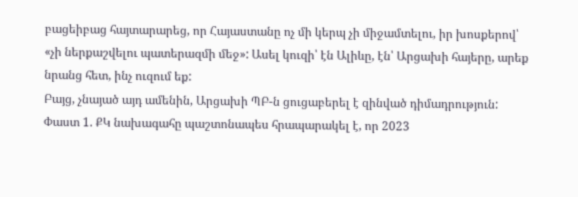բացեիբաց հայտարարեց, որ Հայաստանը ոչ մի կերպ չի միջամտելու, իր խոսքերով՝ «չի ներքաշվելու պատերազմի մեջ»: Ասել կուզի՝ էն Ալիևը, էն՝ Արցախի հայերը, արեք նրանց հետ, ինչ ուզում եք:
Բայց, չնայած այդ ամենին, Արցախի ՊԲ-ն ցուցաբերել է զինված դիմադրություն:
Փաստ 1. ՔԿ նախագահը պաշտոնապես հրապարակել է, որ 2023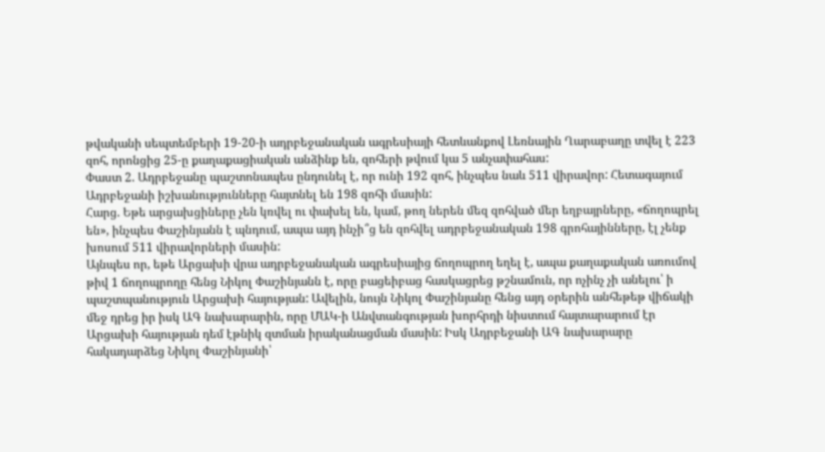թվականի սեպտեմբերի 19-20-ի ադրբեջանական ագրեսիայի հետևանքով Լեռնային Ղարաբաղը տվել է 223 զոհ, որոնցից 25-ը քաղաքացիական անձինք են, զոհերի թվում կա 5 անչափահաս:
Փաստ 2. Ադրբեջանը պաշտոնապես ընդունել է, որ ունի 192 զոհ, ինչպես նաև 511 վիրավոր: Հետագայում Ադրբեջանի իշխանությունները հայտնել են 198 զոհի մասին:
Հարց. Եթե արցախցիները չեն կռվել ու փախել են, կամ, թող ներեն մեզ զոհված մեր եղբայրները, «ճողոպրել են», ինչպես Փաշինյանն է պնդում, ապա այդ ինչի՞ց են զոհվել ադրբեջանական 198 գրոհայինները, էլ չենք խոսում 511 վիրավորների մասին:
Այնպես որ, եթե Արցախի վրա ադրբեջանական ագրեսիայից ճողոպրող եղել է, ապա քաղաքական առումով թիվ 1 ճողոպրողը հենց Նիկոլ Փաշինյանն է, որը բացեիբաց հասկացրեց թշնամուն, որ ոչինչ չի անելու՝ ի պաշտպանություն Արցախի հայության: Ավելին, նույն Նիկոլ Փաշինյանը հենց այդ օրերին անհեթեթ վիճակի մեջ դրեց իր իսկ ԱԳ նախարարին, որը ՄԱԿ-ի Անվտանգության խորհրդի նիստում հայտարարում էր Արցախի հայության դեմ էթնիկ զտման իրականացման մասին: Իսկ Ադրբեջանի ԱԳ նախարարը հակադարձեց Նիկոլ Փաշինյանի՝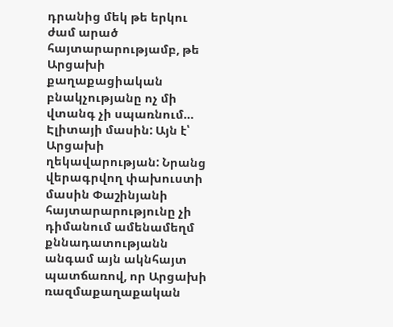դրանից մեկ թե երկու ժամ արած հայտարարությամբ, թե Արցախի քաղաքացիական բնակչությանը ոչ մի վտանգ չի սպառնում…
Էլիտայի մասին: Այն է՝ Արցախի ղեկավարության: Նրանց վերագրվող փախուստի մասին Փաշինյանի հայտարարությունը չի դիմանում ամենամեղմ քննադատությանն անգամ այն ակնհայտ պատճառով, որ Արցախի ռազմաքաղաքական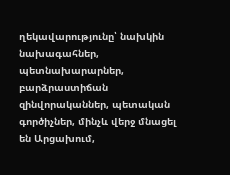ղեկավարությունը՝ նախկին նախագահներ, պետնախարարներ, բարձրաստիճան զինվորականներ, պետական գործիչներ, մինչև վերջ մնացել են Արցախում,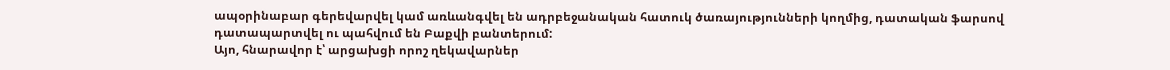ապօրինաբար գերեվարվել կամ առևանգվել են ադրբեջանական հատուկ ծառայությունների կողմից, դատական ֆարսով դատապարտվել ու պահվում են Բաքվի բանտերում:
Այո, հնարավոր է՝ արցախցի որոշ ղեկավարներ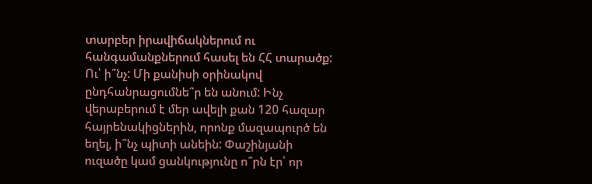տարբեր իրավիճակներում ու հանգամանքներում հասել են ՀՀ տարածք: Ու՝ ի՞նչ: Մի քանիսի օրինակով ընդհանրացումնե՞ր են անում: Ինչ վերաբերում է մեր ավելի քան 120 հազար հայրենակիցներին, որոնք մազապուրծ են եղել, ի՞նչ պիտի անեին: Փաշինյանի ուզածը կամ ցանկությունը ո՞րն էր՝ որ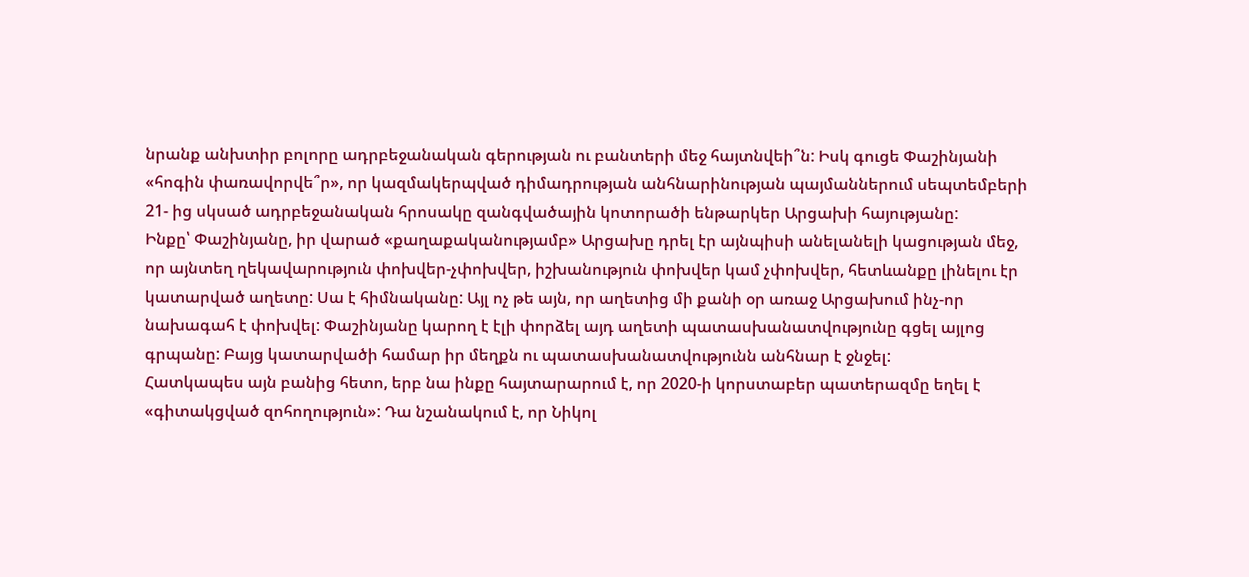նրանք անխտիր բոլորը ադրբեջանական գերության ու բանտերի մեջ հայտնվեի՞ն: Իսկ գուցե Փաշինյանի «հոգին փառավորվե՞ր», որ կազմակերպված դիմադրության անհնարինության պայմաններում սեպտեմբերի 21- ից սկսած ադրբեջանական հրոսակը զանգվածային կոտորածի ենթարկեր Արցախի հայությանը:
Ինքը՝ Փաշինյանը, իր վարած «քաղաքականությամբ» Արցախը դրել էր այնպիսի անելանելի կացության մեջ, որ այնտեղ ղեկավարություն փոխվեր-չփոխվեր, իշխանություն փոխվեր կամ չփոխվեր, հետևանքը լինելու էր կատարված աղետը: Սա է հիմնականը: Այլ ոչ թե այն, որ աղետից մի քանի օր առաջ Արցախում ինչ-որ նախագահ է փոխվել: Փաշինյանը կարող է էլի փորձել այդ աղետի պատասխանատվությունը գցել այլոց գրպանը: Բայց կատարվածի համար իր մեղքն ու պատասխանատվությունն անհնար է ջնջել:
Հատկապես այն բանից հետո, երբ նա ինքը հայտարարում է, որ 2020-ի կորստաբեր պատերազմը եղել է «գիտակցված զոհողություն»: Դա նշանակում է, որ Նիկոլ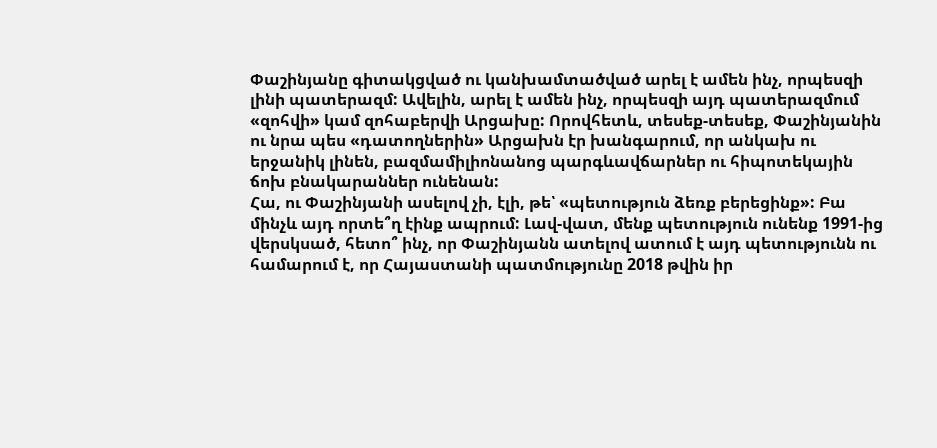Փաշինյանը գիտակցված ու կանխամտածված արել է ամեն ինչ, որպեսզի լինի պատերազմ: Ավելին, արել է ամեն ինչ, որպեսզի այդ պատերազմում «զոհվի» կամ զոհաբերվի Արցախը: Որովհետև, տեսեք-տեսեք, Փաշինյանին ու նրա պես «դատողներին» Արցախն էր խանգարում, որ անկախ ու երջանիկ լինեն, բազմամիլիոնանոց պարգևավճարներ ու հիպոտեկային ճոխ բնակարաններ ունենան:
Հա, ու Փաշինյանի ասելով չի, էլի, թե՝ «պետություն ձեռք բերեցինք»: Բա մինչև այդ որտե՞ղ էինք ապրում: Լավ-վատ, մենք պետություն ունենք 1991-ից վերսկսած, հետո՞ ինչ, որ Փաշինյանն ատելով ատում է այդ պետությունն ու համարում է, որ Հայաստանի պատմությունը 2018 թվին իր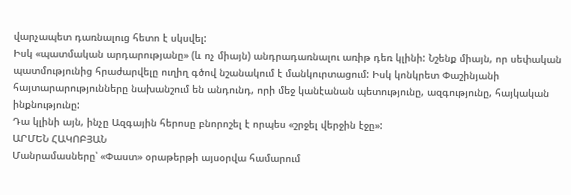վարչապետ դառնալուց հետո է սկսվել:
Իսկ «պատմական արդարությանը» (և ոչ միայն) անդրադառնալու առիթ դեռ կլինի: Նշենք միայն, որ սեփական պատմությունից հրաժարվելը ուղիղ գծով նշանակում է մանկուրտացում: Իսկ կոնկրետ Փաշինյանի հայտարարությունները նախանշում են անդունդ, որի մեջ կանէանան պետությունը, ազգությունը, հայկական ինքնությունը:
Դա կլինի այն, ինչը Ազգային հերոսը բնորոշել է որպես «շրջել վերջին էջը»:
ԱՐՄԵՆ ՀԱԿՈԲՅԱՆ
Մանրամասները՝ «Փաստ» օրաթերթի այսօրվա համարում